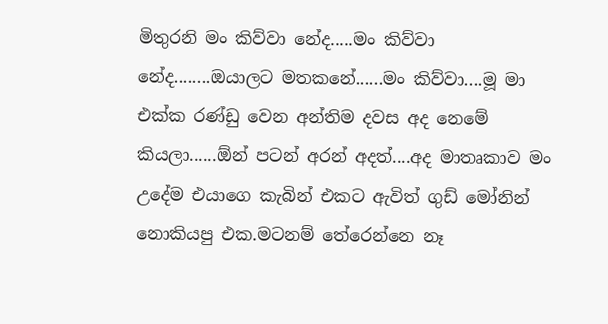මිතුරනි මං කිව්වා නේද.....මං කිව්වා නේද........ඔයාලට මතකනේ......මං කිව්වා....මූ මා එක්ක රණ්ඩු වෙන අන්තිම දවස අද නෙමේ කියලා......ඕන් පටන් අරන් අදත්....අද මාතෘකාව මං උදේම එයාගෙ කැබින් එකට ඇවිත් ගුඩ් මෝනින් නොකියපු එක.මටනම් තේරෙන්නෙ නෑ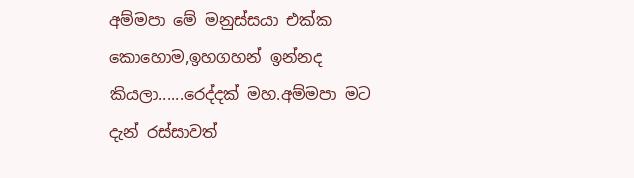අම්මපා මේ මනුස්සයා එක්ක කොහොම,ඉහගහන් ඉන්නද කියලා......රෙද්දක් මහ.අම්මපා මට දැන් රස්සාවත්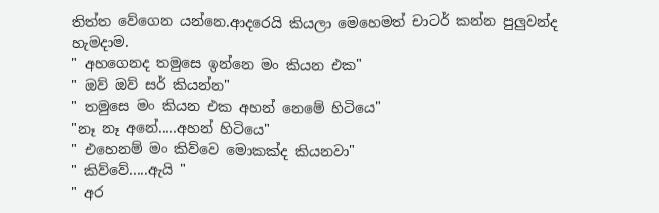තිත්ත වේගෙන යන්නෙ.ආදරෙයි කියලා මෙහෙමත් චාටර් කන්න පුලුවන්ද හැමදාම.
" අහගෙනද තමුසෙ ඉන්නෙ මං කියන එක"
" ඔව් ඔව් සර් කියන්න"
" තමුසෙ මං කියන එක අහන් නෙමේ හිටියෙ"
"නෑ නෑ අනේ.....අහන් හිටියෙ"
" එහෙනම් මං කිව්වෙ මොකක්ද කියනවා"
" කිව්වේ.....ඇයි "
" අර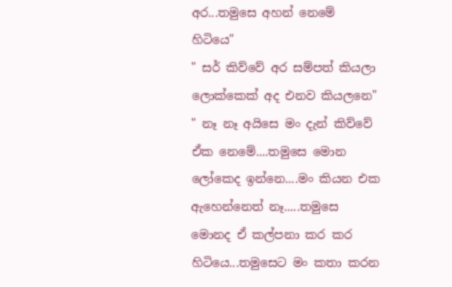අර...තමුසෙ අහන් නෙමේ හිටියෙ"
" සර් කිව්වේ අර සම්පත් කියලා ලොක්කෙක් අද එනව කියලනෙ"
" නෑ නෑ අයිසෙ මං දැන් කිව්වේ ඒක නෙමේ....තමුසෙ මොන ලෝකෙද ඉන්නෙ....මං කියන එක ඇහෙන්නෙත් නෑ.....තමුසෙ මොනද ඒ කල්පනා කර කර හිටියෙ...තමුසෙට මං කතා කරන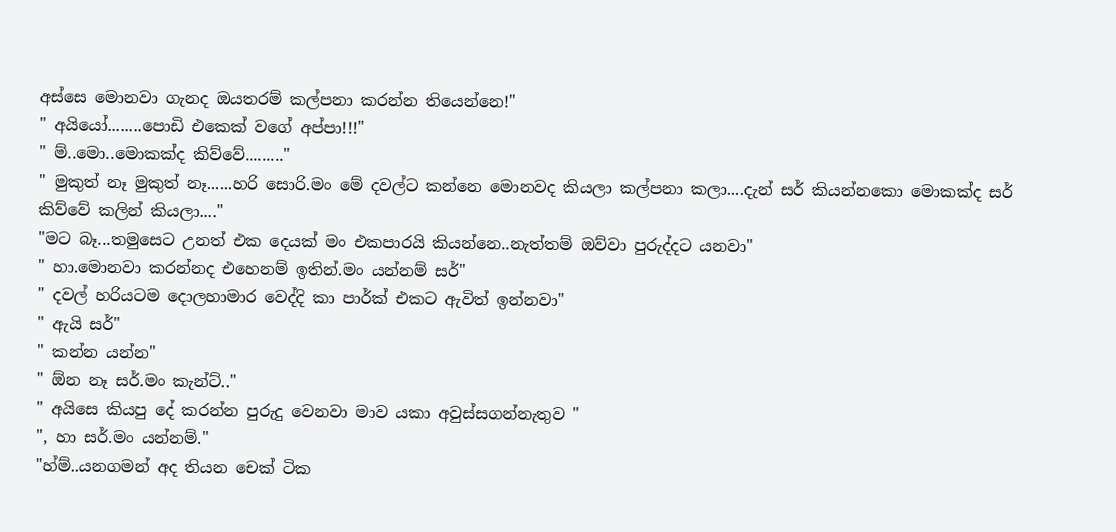අස්සෙ මොනවා ගැනද ඔයතරම් කල්පනා කරන්න තියෙන්නෙ!"
" අයියෝ........පොඩි එකෙක් වගේ අප්පා!!!"
" ම්..මො..මොකක්ද කිව්වේ........."
" මුකුත් නෑ මුකුත් නෑ......හරි සොරි.මං මේ දවල්ට කන්නෙ මොනවද කියලා කල්පනා කලා....දැන් සර් කියන්නකො මොකක්ද සර් කිව්වේ කලින් කියලා...."
"මට බෑ...තමුසෙට උනත් එක දෙයක් මං එකපාරයි කියන්නෙ..නැත්තම් ඔව්වා පුරුද්දට යනවා"
" හා.මොනවා කරන්නද එහෙනම් ඉතින්.මං යන්නම් සර්"
" දවල් හරියටම දොලහාමාර වෙද්දි කා පාර්ක් එකට ඇවිත් ඉන්නවා"
" ඇයි සර්"
" කන්න යන්න"
" ඕන නෑ සර්.මං කැන්ට්.."
" අයිසෙ කියපු දේ කරන්න පුරුදු වෙනවා මාව යකා අවුස්සගන්නැතුව "
", හා සර්.මං යන්නම්."
"හ්ම්..යනගමන් අද තියන චෙක් ටික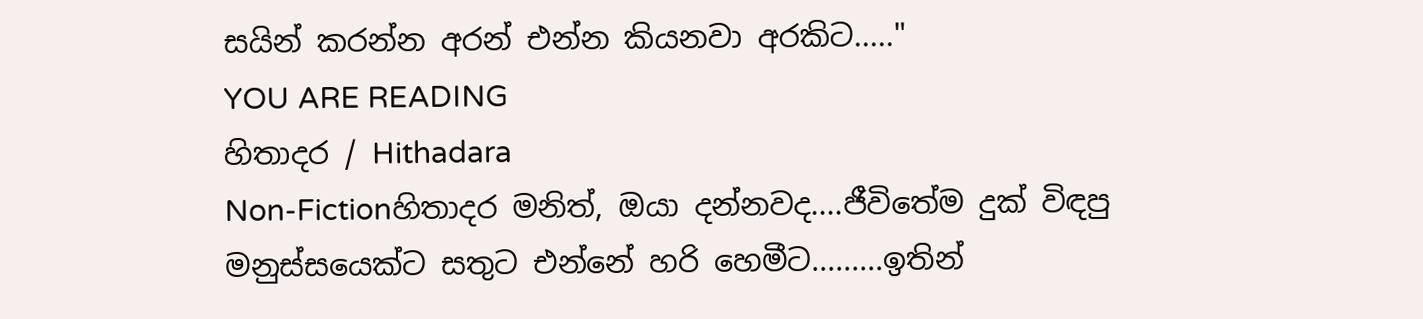සයින් කරන්න අරන් එන්න කියනවා අරකිට....."
YOU ARE READING
හිතාදර / Hithadara
Non-Fictionහිතාදර මනිත්, ඔයා දන්නවද....ජීවිතේම දුක් විඳපු මනුස්සයෙක්ට සතුට එන්නේ හරි හෙමීට.........ඉතින්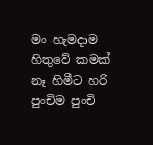මං හැමදාම හිතුවේ කමක් නෑ හිමීට හරි පුංචිම පුංචි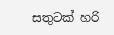සතුටක් හරි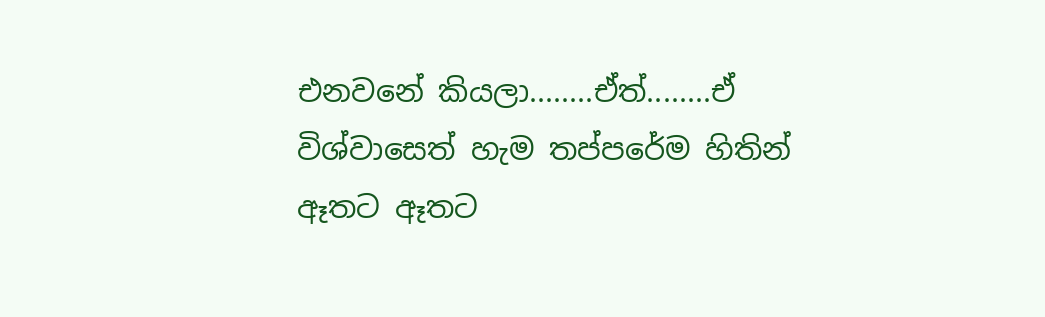එනවනේ කියලා........ඒත්........ඒ විශ්වාසෙත් හැම තප්පරේම හිතින් ඈතට ඈතට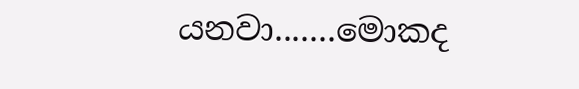යනවා.......මොකද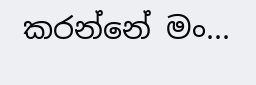කරන්නේ මං...